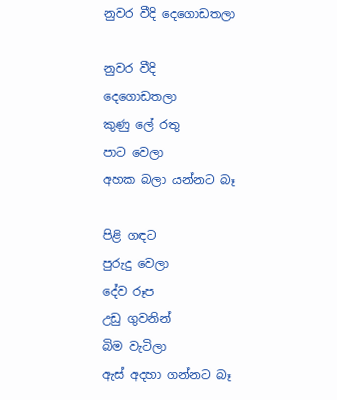නුවර වීදි දෙගොඩතලා

නුවර වීදි
දෙගොඩතලා
කුණු ලේ රතු
පාට වෙලා
අහක බලා යන්නට බෑ

පිළි ගඳට
පුරුදු වෙලා
දේව රූප
උඩු ගුවනින්
බිම වැටිලා
ඇස් අදහා ගන්නට බෑ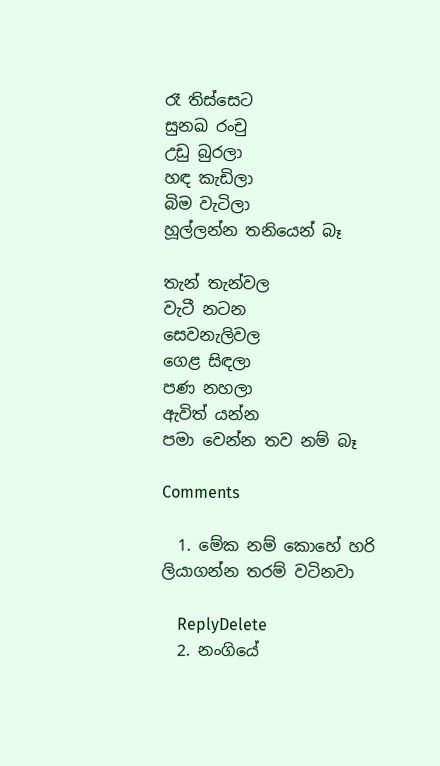රෑ තිස්සෙට
සුනඛ රංචු
උඩු බුරලා
හඳ කැඩිලා
බිම වැටිලා
හූල්ලන්න තනියෙන් බෑ

තැන් තැන්වල
වැටී නටන
සෙවනැලිවල
ගෙළ සිඳලා
පණ නහලා
ඇවිත් යන්න
පමා වෙන්න තව නම් බෑ

Comments

  1. මේක නම් කොහේ හරි ලියාගන්න තරම් වටිනවා

    ReplyDelete
  2. නංගියේ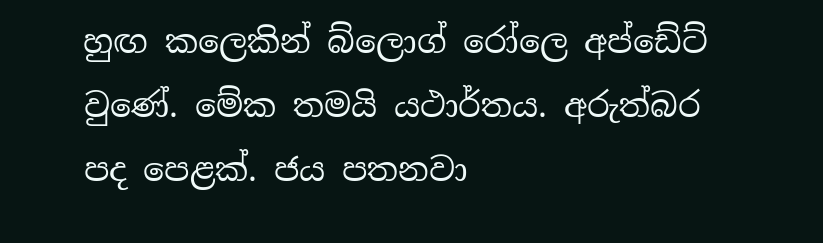හුඟ කලෙකින් බ්ලොග් රෝලෙ අප්ඩේට් වුණේ. මේක තමයි යථාර්තය. අරුත්බර පද පෙළක්. ජය පතනවා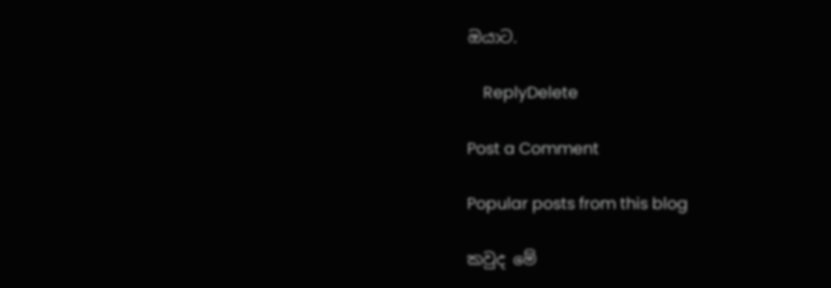ඔයාට.

    ReplyDelete

Post a Comment

Popular posts from this blog

කවුද මේ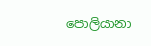පොලියානා